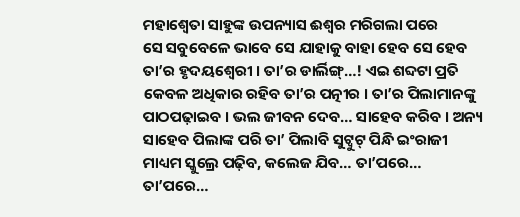ମହାଶ୍ୱେତା ସାହୁଙ୍କ ଉପନ୍ୟାସ ଈଶ୍ୱର ମରିଗଲା ପରେ
ସେ ସବୁବେଳେ ଭାବେ ସେ ଯାହାକୁ ବାହା ହେବ ସେ ହେବ ତା’ର ହୃଦୟଶ୍ୱେରୀ । ତା’ର ଡାର୍ଲିଙ୍ଗ୍…! ଏଇ ଶବ୍ଦଟା ପ୍ରତି କେବଳ ଅଧିକାର ରହିବ ତା’ର ପତ୍ନୀର । ତା’ର ପିଲାମାନଙ୍କୁ ପାଠପଢ଼ାଇବ । ଭଲ ଜୀବନ ଦେବ… ସାହେବ କରିବ । ଅନ୍ୟ ସାହେବ ପିଲାଙ୍କ ପରି ତା’ ପିଲାବି ସୁଟ୍ବୁଟ୍ ପିନ୍ଧି ଇଂରାଜୀ ମାଧ୍ୟମ ସ୍କୁଲ୍ରେ ପଢ଼ିବ, କଲେଜ ଯିବ… ତା’ପରେ… ତା’ପରେ…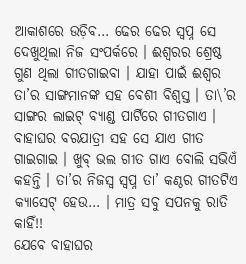ଆକାଶରେ ଉଡ଼ିବ… ଢେର ଢେର ସ୍ୱପ୍ନ ସେ ଦେଖୁଥିଲା ନିଜ ସଂପର୍କରେ । ଈଶ୍ୱରର ଶ୍ରେଷ୍ଠ ଗୁଣ ଥିଲା ଗୀତଗାଇବା । ଯାହା ପାଇଁ ଈଶ୍ୱର ତା’ର ସାଙ୍ଗମାନଙ୍କ ସହ ବେଶୀ ବିଶ୍ୱସ୍ତ । ତା\’ର ସାଙ୍ଗର ଲାଇଟ୍ ବ୍ୟାଣ୍ଡ ପାର୍ଟିରେ ଗୀତଗାଏ । ବାହାଘର ବରଯାତ୍ରୀ ସହ ସେ ଯାଏ ଗୀତ ଗାଇଗାଇ । ଖୁବ୍ ଭଲ ଗୀତ ଗାଏ ବୋଲି ସଭିଏଁ କହନ୍ତି । ତା’ର ନିଜସ୍ୱ ସ୍ୱପ୍ନ ତା’ କଣ୍ଠର ଗୀତଟିଏ କ୍ୟାସେଟ୍ ହେଉ… । ମାତ୍ର ସବୁ ସପନକୁ ରାତି କାହିଁ!!
ଯେବେ ବାହାଘର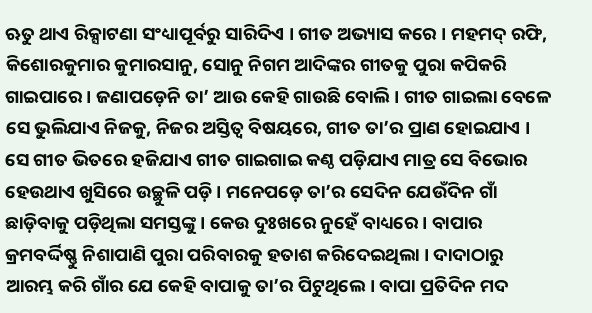ଋତୁ ଥାଏ ରିକ୍ସାଟଣା ସଂଧ୍ୟାପୂର୍ବରୁ ସାରିଦିଏ । ଗୀତ ଅଭ୍ୟାସ କରେ । ମହମଦ୍ ରଫି, କିଶୋରକୁମାର କୁମାରସାନୁ, ସୋନୁ ନିଗମ ଆଦିଙ୍କର ଗୀତକୁ ପୁରା କପିକରି ଗାଇପାରେ । ଜଣାପଡ଼େନି ତା’ ଆଉ କେହି ଗାଉଛି ବୋଲି । ଗୀତ ଗାଇଲା ବେଳେ ସେ ଭୁଲିଯାଏ ନିଜକୁ, ନିଜର ଅସ୍ତିତ୍ୱ ବିଷୟରେ, ଗୀତ ତା’ର ପ୍ରାଣ ହୋଇଯାଏ । ସେ ଗୀତ ଭିତରେ ହଜିଯାଏ ଗୀତ ଗାଇଗାଇ କଣ୍ଠ ପଡ଼ିଯାଏ ମାତ୍ର ସେ ବିଭୋର ହେଉଥାଏ ଖୁସିରେ ଉଚ୍ଛୁଳି ପଡ଼ି । ମନେପଡ଼େ ତା’ର ସେଦିନ ଯେଉଁଦିନ ଗାଁ ଛାଡ଼ିବାକୁ ପଡ଼ିଥିଲା ସମସ୍ତଙ୍କୁ । କେଉ ଦୁଃଖରେ ନୁହେଁ ବାଧ୍ୟରେ । ବାପାର କ୍ରମବର୍ଦ୍ଦିଷ୍ଣୁ ନିଶାପାଣି ପୁରା ପରିବାରକୁ ହତାଶ କରିଦେଇଥିଲା । ଦାଦାଠାରୁ ଆରମ୍ଭ କରି ଗାଁର ଯେ କେହି ବାପାକୁ ତା’ର ପିଟୁଥିଲେ । ବାପା ପ୍ରତିଦିନ ମଦ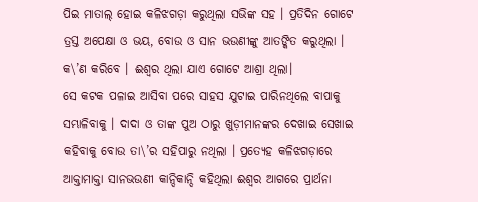ପିଇ ମାତାଲ୍ ହୋଇ କଳିଝଗଡ଼ା କରୁଥିଲା ସଭିଙ୍କ ସହ । ପ୍ରତିଦିନ ଗୋଟେ ତ୍ରସ୍ତ ଅପେକ୍ଷା ଓ ଭୟ, ବୋଉ ଓ ସାନ ଭଉଣୀଙ୍କୁ ଆତଙ୍କିତ କରୁଥିଲା । କ\’ଣ କରିବେ । ଈଶ୍ୱର ଥିଲା ଯାଏ ଗୋଟେ ଆଶ୍ରା ଥିଲା।
ସେ କଟକ ପଳାଇ ଆସିବା ପରେ ସାହସ ଯୁଟାଇ ପାରିନଥିଲେ ବାପାକୁ ସମ୍ଭାଳିବାକୁ । ଦାଦା ଓ ତାଙ୍କ ପୁଅ ଠାରୁ ଖୁଡ଼ୀମାନଙ୍କର ଦେଖାଇ ସେଖାଇ କହିବାକୁ ବୋଉ ତା\’ର ସହିପାରୁ ନଥିଲା । ପ୍ରତ୍ୟେହ କଳିଝଗଡ଼ାରେ ଆକ୍ତାମାକ୍ତା ସାନଭଉଣୀ କାନ୍ଦିକାନ୍ଦି କହିଥିଲା ଈଶ୍ୱର ଆଗରେ ପ୍ରାର୍ଥନା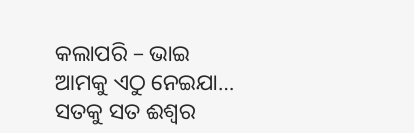କଲାପରି – ଭାଇ ଆମକୁ ଏଠୁ ନେଇଯା… ସତକୁ ସତ ଈଶ୍ୱର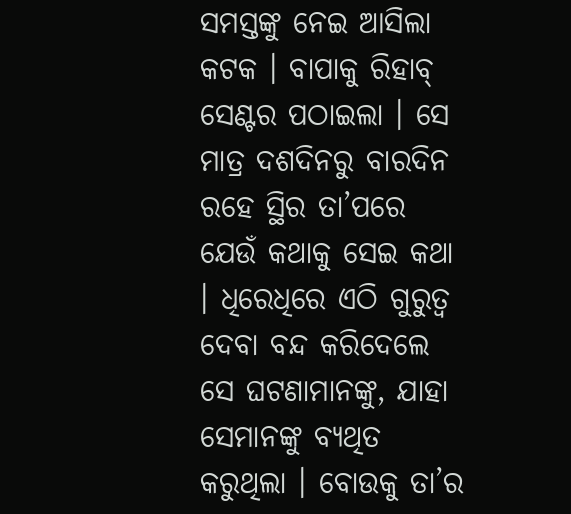ସମସ୍ତଙ୍କୁ ନେଇ ଆସିଲା କଟକ । ବାପାକୁ ରିହାବ୍ ସେଣ୍ଟର ପଠାଇଲା । ସେ ମାତ୍ର ଦଶଦିନରୁ ବାରଦିନ ରହେ ସ୍ଥିର ତା’ପରେ ଯେଉଁ କଥାକୁ ସେଇ କଥା । ଧିରେଧିରେ ଏଠି ଗୁରୁତ୍ୱ ଦେବା ବନ୍ଦ କରିଦେଲେ ସେ ଘଟଣାମାନଙ୍କୁ, ଯାହା ସେମାନଙ୍କୁ ବ୍ୟଥିତ କରୁଥିଲା । ବୋଉକୁ ତା’ର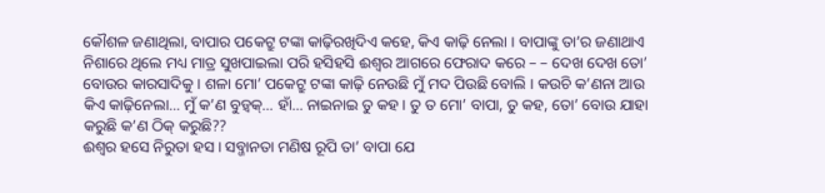କୌଶଳ ଜଣାଥିଲା, ବାପାର ପକେଟ୍ରୁ ଟଙ୍କା କାଢ଼ିରଖିଦିଏ କହେ, କିଏ କାଢ଼ି ନେଲା । ବାପାଙ୍କୁ ତା’ର ଜଣାଥାଏ ନିଶାରେ ଥିଲେ ମଧ୍ୟ ମାତ୍ର ସୁଖପାଇଲା ପରି ହସିହସି ଈଶ୍ୱର ଆଗରେ ଫେରାଦ କରେ – – ଦେଖ ଦେଖ ତୋ’ ବୋଉର କାରସାଦିକୁ । ଶଳା ମୋ’ ପକେଟ୍ରୁ ଟଙ୍କା କାଢ଼ି ନେଉଛି ମୁଁ ମଦ ପିଉଛି ବୋଲି । କଉଚି କ’ଣନା ଆଉ କିଏ କାଢ଼ିନେଲା… ମୁଁ କ’ଣ ବୁଡ଼୍ବକ୍… ହାଁ… ନାଇନାଇ ତୁ କହ । ତୁ ତ ମୋ’ ବାପା, ତୁ କହ, ତୋ’ ବୋଉ ଯାହା କରୁଛି କ’ଣ ଠିକ୍ କରୁଛି??
ଈଶ୍ୱର ହସେ ନିରୁତା ହସ । ସବ୍ଜାନତା ମଣିଷ ରୂପି ତା’ ବାପା ଯେ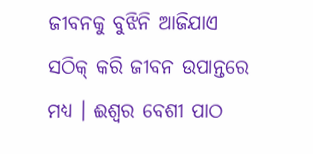ଜୀବନକୁ ବୁଝିନି ଆଜିଯାଏ ସଠିକ୍ କରି ଜୀବନ ଉପାନ୍ତରେ ମଧ୍ୟ । ଈଶ୍ୱର ବେଶୀ ପାଠ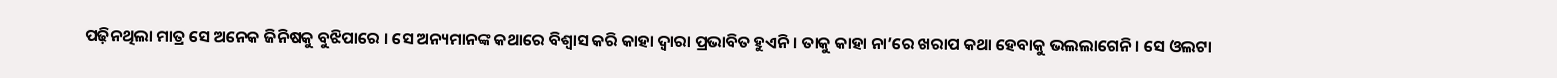ପଢ଼ିନଥିଲା ମାତ୍ର ସେ ଅନେକ ଜିନିଷକୁ ବୁଝିପାରେ । ସେ ଅନ୍ୟମାନଙ୍କ କଥାରେ ବିଶ୍ୱାସ କରି କାହା ଦ୍ୱାରା ପ୍ରଭାବିତ ହୁଏନି । ତାକୁ କାହା ନା’ରେ ଖରାପ କଥା ହେବାକୁ ଭଲଲାଗେନି । ସେ ଓଲଟା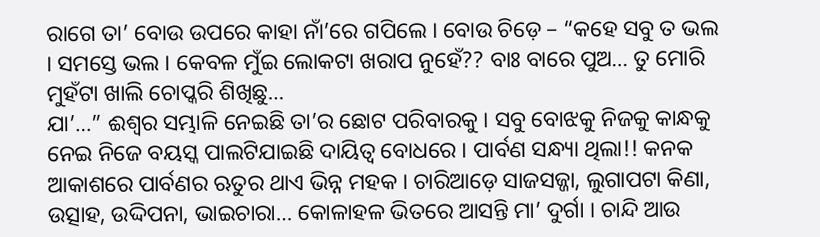ରାଗେ ତା’ ବୋଉ ଉପରେ କାହା ନାଁ’ରେ ଗପିଲେ । ବୋଉ ଚିଡ଼େ – “କହେ ସବୁ ତ ଭଲ । ସମସ୍ତେ ଭଲ । କେବଳ ମୁଁଇ ଲୋକଟା ଖରାପ ନୁହେଁ?? ବାଃ ବାରେ ପୁଅ… ତୁ ମୋରି ମୁହଁଟା ଖାଲି ଚୋପ୍କରି ଶିଖିଛୁ…
ଯା’…” ଈଶ୍ୱର ସମ୍ଭାଳି ନେଇଛି ତା’ର ଛୋଟ ପରିବାରକୁ । ସବୁ ବୋଝକୁ ନିଜକୁ କାନ୍ଧକୁ ନେଇ ନିଜେ ବୟସ୍କ ପାଲଟିଯାଇଛି ଦାୟିତ୍ୱ ବୋଧରେ । ପାର୍ବଣ ସନ୍ଧ୍ୟା ଥିଲା!! କନକ ଆକାଶରେ ପାର୍ବଣର ଋତୁର ଥାଏ ଭିନ୍ନ ମହକ । ଚାରିଆଡ଼େ ସାଜସଜ୍ଜା, ଲୁଗାପଟା କିଣା, ଉତ୍ସାହ, ଉଦ୍ଦିପନା, ଭାଇଚାରା… କୋଳାହଳ ଭିତରେ ଆସନ୍ତି ମା’ ଦୁର୍ଗା । ଚାନ୍ଦି ଆଉ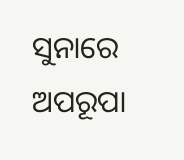ସୁନାରେ ଅପରୂପା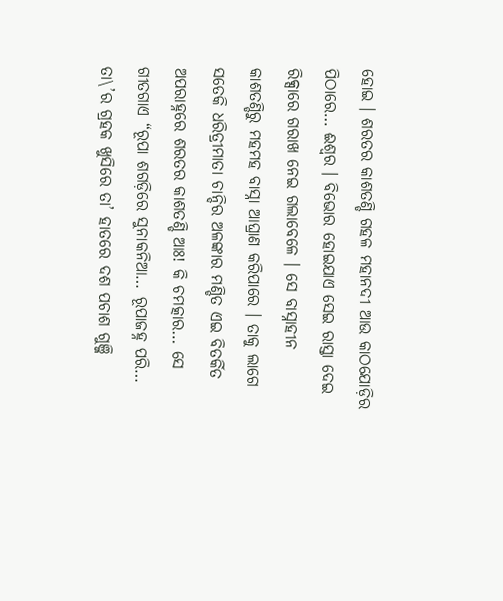ହୋଇ । ଶରତର କାଶତଣ୍ଡି ଗହଳ ମହାନଦୀ ଆଉ କାଠଯୋଡ଼ିର ପିଠାରେ… ଈଶ୍ୱର । ବିଭୋର ହୋଇଯାଏ ସେଇ ରାସ୍ତା ଦେଇ ରିକ୍ସାରେ ଗରାଖ ନେଇ ଗଲାବେଳେ । ସେ ବାସ୍ନାହୀନ କାଶତଣ୍ଡିରୁ ମହମହ ବାସ୍ନା ଆଘ୍ରାଣ କରିପାରେ । ତାକୁ ଲାଗେ ସତେକି ଧରିତ୍ରୀମାତା ଚାନ୍ଦିର ଅଳଙ୍କାର ମଣ୍ଡିତ ଏଇ ବିତର୍କିତ ଅପରାହ୍ନରେ ଶରତର କାଶତଣ୍ଡି ଆଃ! କି ଚମତ୍କାର… ସେ ଗୀତଗାଏ “ରୂପା ଶଗଡ଼ିରେ ସୁନାକନିଆ… ରୂପାଜହ୍ନ ପରି… ତା\’ର ଗ୍ରହକ ଖୁସିରେ ତା’ ହାତରେ ଦଶ ପଚାଶ ଗୁଞ୍ଜି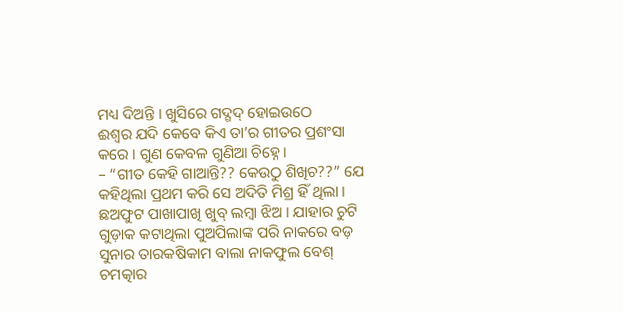ମଧ୍ୟ ଦିଅନ୍ତି । ଖୁସିରେ ଗଦ୍ଗଦ୍ ହୋଇଉଠେ
ଈଶ୍ୱର ଯଦି କେବେ କିଏ ତା’ର ଗୀତର ପ୍ରଶଂସା କରେ । ଗୁଣ କେବଳ ଗୁଣିଆ ଚିହ୍ନେ ।
– “ଗୀତ କେହି ଗାଆନ୍ତି?? କେଉଠୁ ଶିଖିଚ??” ଯେ କହିଥିଲା ପ୍ରଥମ କରି ସେ ଅଦିତି ମିଶ୍ର ହିଁ ଥିଲା । ଛଅଫୁଟ ପାଖାପାଖି ଖୁବ୍ ଲମ୍ବା ଝିଅ । ଯାହାର ଚୁଟି ଗୁଡ଼ାକ କଟାଥିଲା ପୁଅପିଲାଙ୍କ ପରି ନାକରେ ବଡ଼ ସୁନାର ତାରକଷିକାମ ବାଲା ନାକଫୁଲ ବେଶ୍ ଚମତ୍କାର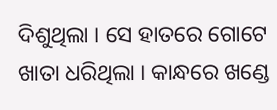ଦିଶୁଥିଲା । ସେ ହାତରେ ଗୋଟେ ଖାତା ଧରିଥିଲା । କାନ୍ଧରେ ଖଣ୍ଡେ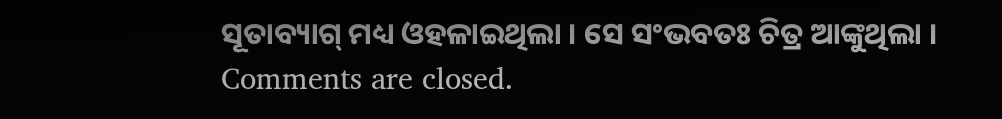ସୂତାବ୍ୟାଗ୍ ମଧ୍ୟ ଓହଳାଇଥିଲା । ସେ ସଂଭବତଃ ଚିତ୍ର ଆଙ୍କୁଥିଲା ।
Comments are closed.